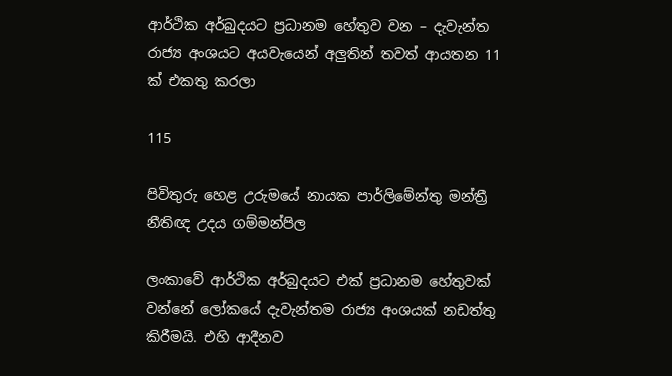ආර්ථික අර්බුදයට ප්‍රධානම හේතුව වන – දැවැන්ත රාජ්‍ය අංශයට අයවැයෙන් අලුතින් තවත් ආයතන 11 ක් එකතු කරලා

115

පිවිතුරු හෙළ උරුමයේ නායක පාර්ලිමේන්තු මන්ත්‍රී නීතිඥ උදය ගම්මන්පිල

ලංකාවේ ආර්ථික අර්බුදයට එක් ප්‍රධානම හේතුවක් වන්නේ ලෝකයේ දැවැන්තම රාජ්‍ය අංශයක් නඩත්තු කිරීමයි. එහි ආදීනව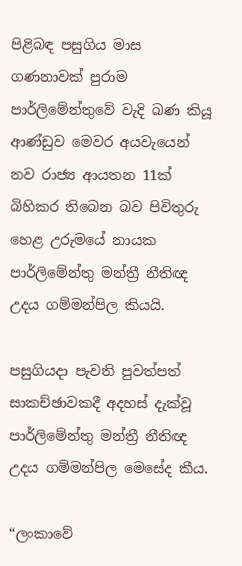පිළිබඳ පසුගිය මාස ගණනාවක් පුරාම පාර්ලිමේන්තුවේ වැදි බණ කියූ ආණ්ඩුව මෙවර අයවැයෙන් නව රාජ්‍ය ආයතන 11ක් බිහිකර තිබෙන බව පිවිතුරු හෙළ උරුමයේ නායක පාර්ලිමේන්තු මන්ත්‍රී නීතිඥ උදය ගම්මන්පිල කියයි.

පසුගියදා පැවති පුවත්පත් සාකච්ඡාවකදී අදහස් දැක්වූ පාර්ලිමේන්තු මන්ත්‍රී නීතිඥ උදය ගම්මන්පිල මෙසේද කීය.

“ලංකාවේ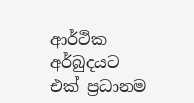ආර්ථික අර්බුදයට එක් ප්‍රධානම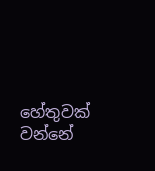හේතුවක් වන්නේ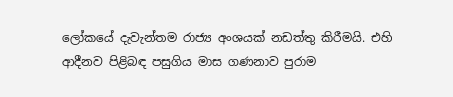ලෝකයේ දැවැන්තම රාජ්‍ය අංශයක් නඩත්තු කිරීමයි. එහි ආදීනව පිළිබඳ පසුගිය මාස ගණනාව පුරාම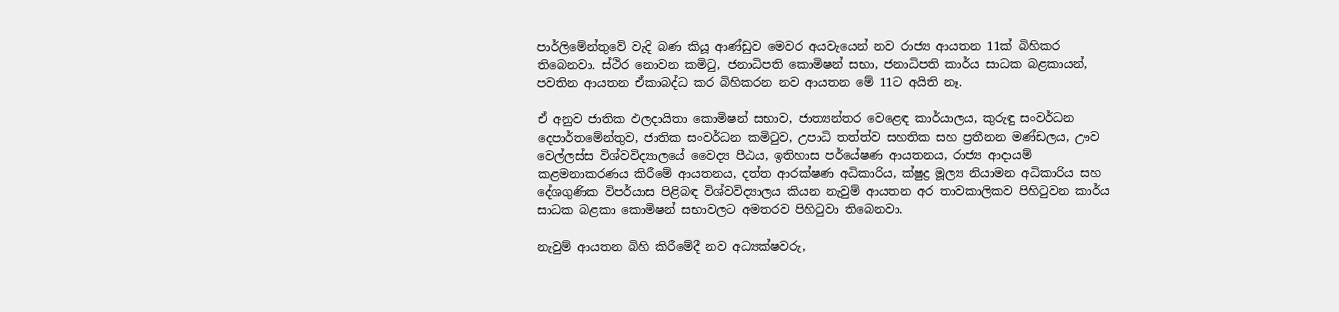පාර්ලිමේන්තුවේ වැදි බණ කියූ ආණ්ඩුව මෙවර අයවැයෙන් නව රාජ්‍ය ආයතන 11ක් බිහිකර තිබෙනවා. ස්ථිර නොවන කමිටු, ජනාධිපති කොමිෂන් සභා, ජනාධිපති කාර්ය සාධක බළකායන්, පවතින ආයතන ඒකාබද්ධ කර බිහිකරන නව ආයතන මේ 11ට අයිති නෑ.

ඒ අනුව ජාතික ඵලදායිතා කොමිෂන් සභාව, ජාත්‍යන්තර වෙළෙඳ කාර්යාලය, කුරුඳු සංවර්ධන දෙපාර්තමේන්තුව, ජාතික සංවර්ධන කමිටුව, උපාධි තත්ත්ව සහතික සහ ප්‍රතීනන මණ්ඩලය, ඌව වෙල්ලස්ස විශ්වවිද්‍යාලයේ වෛද්‍ය පීඨය, ඉතිහාස පර්යේෂණ ආයතනය, රාජ්‍ය ආදායම් කළමනාකරණය කිරීමේ ආයතනය, දත්ත ආරක්ෂණ අධිකාරිය, ක්ෂුද්‍ර මූල්‍ය නියාමන අධිකාරිය සහ දේශගුණික විපර්යාස පිළිබඳ විශ්වවිද්‍යාලය කියන නැවුම් ආයතන අර තාවකාලිකව පිහිටුවන කාර්ය සාධක බළකා කොමිෂන් සභාවලට අමතරව පිහිටුවා තිබෙනවා.

නැවුම් ආයතන බිහි කිරීමේදී නව අධ්‍යක්ෂවරු,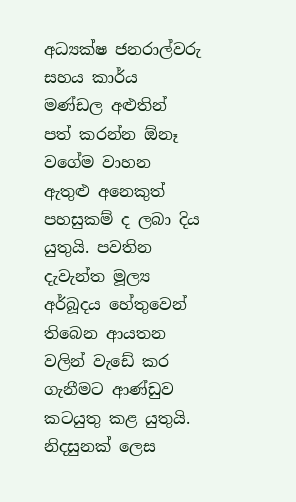අධ්‍යක්ෂ ජනරාල්වරු සහය කාර්ය මණ්ඩල අළුතින් පත් කරන්න ඕනෑ වගේම වාහන ඇතුළු අනෙකුත් පහසුකම් ද ලබා දිය යුතුයි. පවතින දැවැන්ත මූල්‍ය අර්බූදය හේතුවෙන් තිබෙන ආයතන වලින් වැඩේ කර ගැනීමට ආණ්ඩුව කටයුතු කළ යුතුයි. නිදසුනක් ලෙස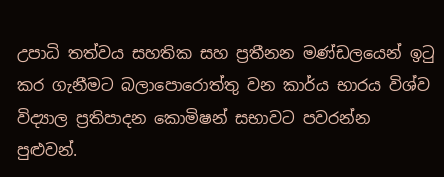උපාධි තත්වය සහතික සහ ප්‍රතීනන මණ්ඩලයෙන් ඉටු කර ගැනීමට බලාපොරොත්තු වන කාර්ය භාරය විශ්ව විද්‍යාල ප්‍රතිපාදන කොමිෂන් සභාවට පවරන්න පුළුවන්.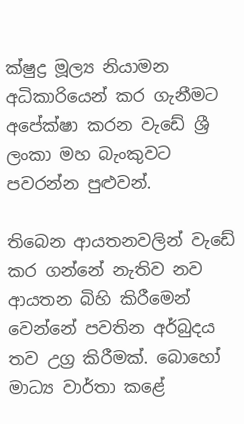ක්ෂුද්‍ර මූල්‍ය නියාමන අධිකාරියෙන් කර ගැනීමට අපේක්ෂා කරන වැඩේ ශ්‍රී ලංකා මහ බැංකුවට පවරන්න පුළුවන්.

තිබෙන ආයතනවලින් වැඩේ කර ගන්නේ නැතිව නව ආයතන බිහි කිරීමෙන් වෙන්නේ පවතින අර්බුදය තව උග්‍ර කිරීමක්. බොහෝ මාධ්‍ය වාර්තා කළේ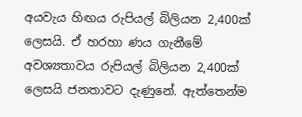අයවැය හිඟය රුපියල් බිලියන 2,400ක් ලෙසයි. ඒ හරහා ණය ගැනීමේ අවශ්‍යතාවය රුපියල් බිලියන 2,400ක් ලෙසයි ජනතාවට දැණුනේ. ඇත්තෙන්ම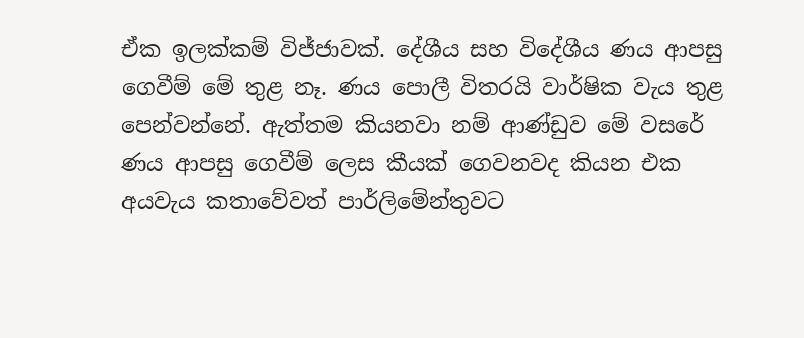ඒක ඉලක්කම් විජ්ජාවක්. දේශීය සහ විදේශීය ණය ආපසු ගෙවීම් මේ තුළ නෑ. ණය පොලී විතරයි වාර්ෂික වැය තුළ පෙන්වන්නේ. ඇත්තම කියනවා නම් ආණ්ඩුව මේ වසරේ ණය ආපසු ගෙවීම් ලෙස කීයක් ගෙවනවද කියන එක අයවැය කතාවේවත් පාර්ලිමේන්තුවට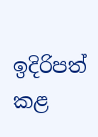ඉදිරිපත් කළ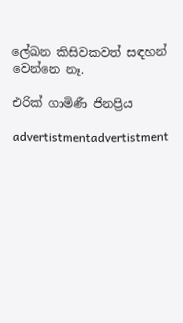ලේඛන කිසිවකවත් සඳහන් වෙන්නෙ නෑ.

එරික් ගාමිණී ජිනප්‍රිය

advertistmentadvertistment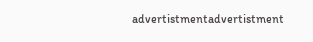advertistmentadvertistment